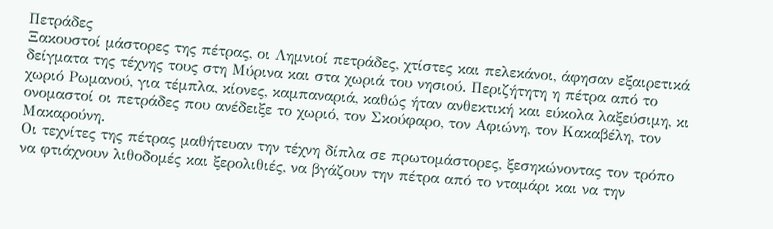Πετράδες
Ξακουστοί μάστορες της πέτρας, οι Λημνιοί πετράδες, χτίστες και πελεκάνοι, άφησαν εξαιρετικά δείγματα της τέχνης τους στη Μύρινα και στα χωριά του νησιού. Περιζήτητη η πέτρα από το χωριό Ρωμανού, για τέμπλα, κίονες, καμπαναριά, καθώς ήταν ανθεκτική και εύκολα λαξεύσιμη, κι ονομαστοί οι πετράδες που ανέδειξε το χωριό, τον Σκούφαρο, τον Αφιώνη, τον Κακαβέλη, τον Μακαρούνη.
Οι τεχνίτες της πέτρας μαθήτευαν την τέχνη δίπλα σε πρωτομάστορες, ξεσηκώνοντας τον τρόπο να φτιάχνουν λιθοδομές και ξερολιθιές, να βγάζουν την πέτρα από το νταμάρι και να την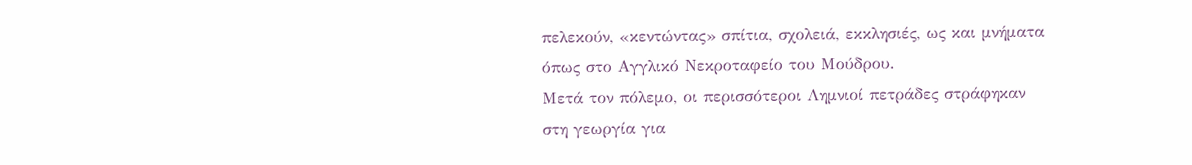πελεκούν, «κεντώντας» σπίτια, σχολειά, εκκλησιές, ως και μνήματα όπως στο Αγγλικό Νεκροταφείο του Μούδρου.
Μετά τον πόλεμο, οι περισσότεροι Λημνιοί πετράδες στράφηκαν στη γεωργία για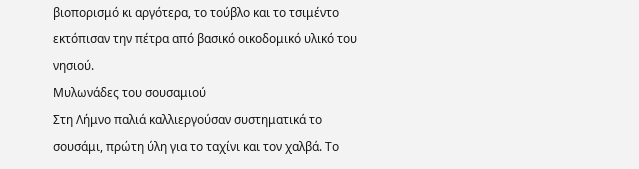βιοπορισμό κι αργότερα, το τούβλο και το τσιμέντο εκτόπισαν την πέτρα από βασικό οικοδομικό υλικό του νησιού.
Μυλωνάδες του σουσαμιού
Στη Λήμνο παλιά καλλιεργούσαν συστηματικά το σουσάμι, πρώτη ύλη για το ταχίνι και τον χαλβά. Το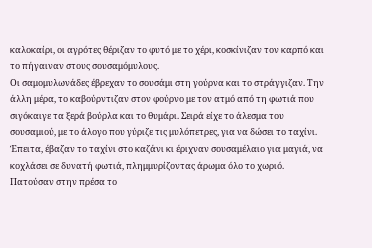καλοκαίρι, οι αγρότες θέριζαν το φυτό με το χέρι, κοσκίνιζαν τον καρπό και το πήγαιναν στους σουσαμόμυλους.
Οι σαμομυλωνάδες έβρεχαν το σουσάμι στη γούρνα και το στράγγιζαν. Την άλλη μέρα, το καβούρντιζαν στον φούρνο με τον ατμό από τη φωτιά που σιγόκαιγε τα ξερά βούρλα και το θυμάρι. Σειρά είχε το άλεσμα του σουσαμιού, με το άλογο που γύριζε τις μυλόπετρες, για να δώσει το ταχίνι.
Έπειτα, έβαζαν το ταχίνι στο καζάνι κι έριχναν σουσαμέλαιο για μαγιά, να κοχλάσει σε δυνατή φωτιά, πλημμυρίζοντας άρωμα όλο το χωριό. Πατούσαν στην πρέσα το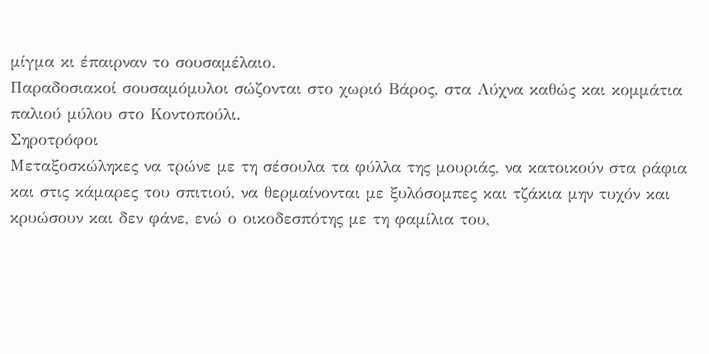μίγμα κι έπαιρναν το σουσαμέλαιο.
Παραδοσιακοί σουσαμόμυλοι σώζονται στο χωριό Βάρος, στα Λύχνα καθώς και κομμάτια παλιού μύλου στο Κοντοπούλι.
Σηροτρόφοι
Μεταξοσκώληκες να τρώνε με τη σέσουλα τα φύλλα της μουριάς, να κατοικούν στα ράφια και στις κάμαρες του σπιτιού, να θερμαίνονται με ξυλόσομπες και τζάκια μην τυχόν και κρυώσουν και δεν φάνε, ενώ ο οικοδεσπότης με τη φαμίλια του,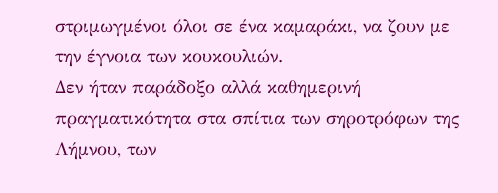στριμωγμένοι όλοι σε ένα καμαράκι, να ζουν με την έγνοια των κουκουλιών.
Δεν ήταν παράδοξο αλλά καθημερινή πραγματικότητα στα σπίτια των σηροτρόφων της Λήμνου, των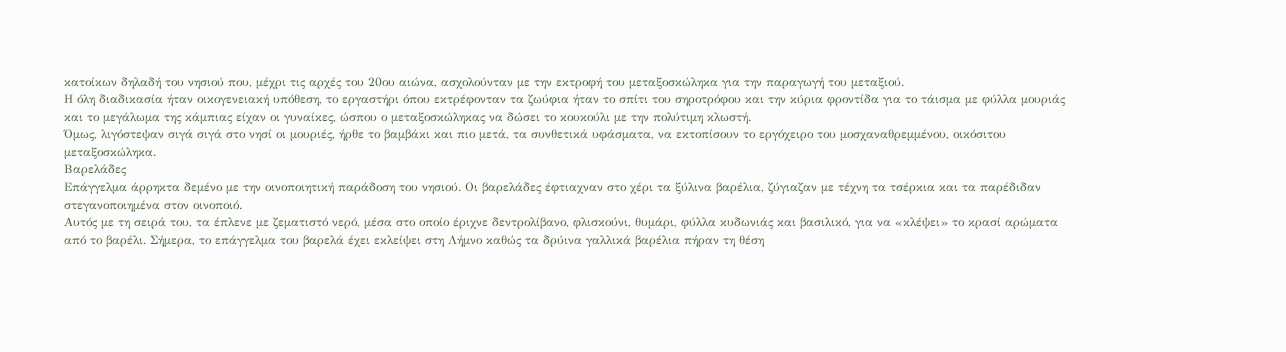κατοίκων δηλαδή του νησιού που, μέχρι τις αρχές του 20ου αιώνα, ασχολούνταν με την εκτροφή του μεταξοσκώληκα για την παραγωγή του μεταξιού.
Η όλη διαδικασία ήταν οικογενειακή υπόθεση, το εργαστήρι όπου εκτρέφονταν τα ζωύφια ήταν το σπίτι του σηροτρόφου και την κύρια φροντίδα για το τάισμα με φύλλα μουριάς και το μεγάλωμα της κάμπιας είχαν οι γυναίκες, ώσπου ο μεταξοσκώληκας να δώσει το κουκούλι με την πολύτιμη κλωστή.
Όμως, λιγόστεψαν σιγά σιγά στο νησί οι μουριές, ήρθε το βαμβάκι και πιο μετά, τα συνθετικά υφάσματα, να εκτοπίσουν το εργόχειρο του μοσχαναθρεμμένου, οικόσιτου μεταξοσκώληκα.
Βαρελάδες
Επάγγελμα άρρηκτα δεμένο με την οινοποιητική παράδοση του νησιού. Οι βαρελάδες έφτιαχναν στο χέρι τα ξύλινα βαρέλια, ζύγιαζαν με τέχνη τα τσέρκια και τα παρέδιδαν στεγανοποιημένα στον οινοποιό.
Αυτός με τη σειρά του, τα έπλενε με ζεματιστό νερό, μέσα στο οποίο έριχνε δεντρολίβανο, φλισκούνι, θυμάρι, φύλλα κυδωνιάς και βασιλικό, για να «κλέψει» το κρασί αρώματα από το βαρέλι. Σήμερα, το επάγγελμα του βαρελά έχει εκλείψει στη Λήμνο καθώς τα δρύινα γαλλικά βαρέλια πήραν τη θέση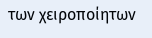των χειροποίητων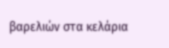βαρελιών στα κελάρια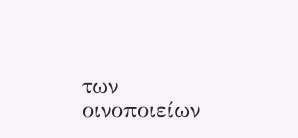των οινοποιείων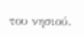του νησιού.